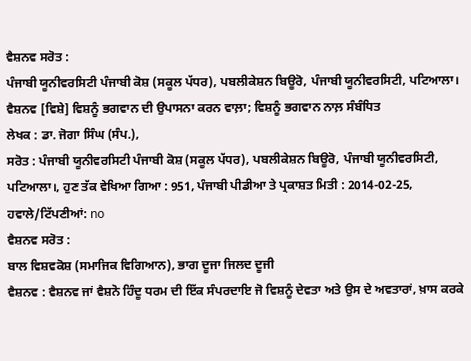ਵੈਸ਼ਨਵ ਸਰੋਤ :
ਪੰਜਾਬੀ ਯੂਨੀਵਰਸਿਟੀ ਪੰਜਾਬੀ ਕੋਸ਼ (ਸਕੂਲ ਪੱਧਰ), ਪਬਲੀਕੇਸ਼ਨ ਬਿਊਰੋ, ਪੰਜਾਬੀ ਯੂਨੀਵਰਸਿਟੀ, ਪਟਿਆਲਾ।
ਵੈਸ਼ਨਵ [ਵਿਸ਼ੇ] ਵਿਸ਼ਨੂੰ ਭਗਵਾਨ ਦੀ ਉਪਾਸਨਾ ਕਰਨ ਵਾਲ਼ਾ; ਵਿਸ਼ਨੂੰ ਭਗਵਾਨ ਨਾਲ਼ ਸੰਬੰਧਿਤ
ਲੇਖਕ : ਡਾ. ਜੋਗਾ ਸਿੰਘ (ਸੰਪ.),
ਸਰੋਤ : ਪੰਜਾਬੀ ਯੂਨੀਵਰਸਿਟੀ ਪੰਜਾਬੀ ਕੋਸ਼ (ਸਕੂਲ ਪੱਧਰ), ਪਬਲੀਕੇਸ਼ਨ ਬਿਊਰੋ, ਪੰਜਾਬੀ ਯੂਨੀਵਰਸਿਟੀ, ਪਟਿਆਲਾ।, ਹੁਣ ਤੱਕ ਵੇਖਿਆ ਗਿਆ : 951, ਪੰਜਾਬੀ ਪੀਡੀਆ ਤੇ ਪ੍ਰਕਾਸ਼ਤ ਮਿਤੀ : 2014-02-25, ਹਵਾਲੇ/ਟਿੱਪਣੀਆਂ: no
ਵੈਸ਼ਨਵ ਸਰੋਤ :
ਬਾਲ ਵਿਸ਼ਵਕੋਸ਼ (ਸਮਾਜਿਕ ਵਿਗਿਆਨ), ਭਾਗ ਦੂਜਾ ਜਿਲਦ ਦੂਜੀ
ਵੈਸ਼ਨਵ : ਵੈਸ਼ਨਵ ਜਾਂ ਵੈਸ਼ਨੋ ਹਿੰਦੂ ਧਰਮ ਦੀ ਇੱਕ ਸੰਪਰਦਾਇ ਜੋ ਵਿਸ਼ਨੂੰ ਦੇਵਤਾ ਅਤੇ ਉਸ ਦੇ ਅਵਤਾਰਾਂ, ਖ਼ਾਸ ਕਰਕੇ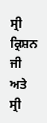ਸ੍ਰੀ ਕ੍ਰਿਸ਼ਨ ਜੀ ਅਤੇ ਸ੍ਰੀ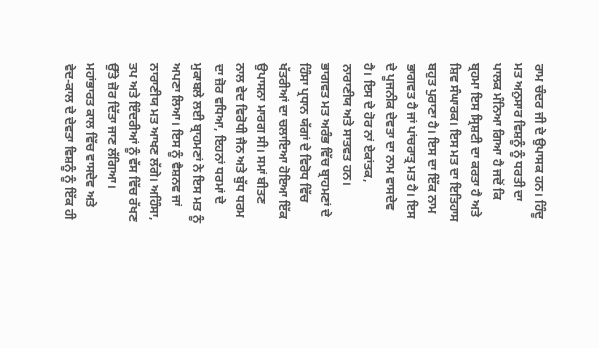ਰਾਮ ਚੰਦਰ ਜੀ ਦੇ ਉਪਾਸਕ ਹਨ। ਹਿੰਦੂ ਮਤ ਅਨੁਸਾਰ ਵਿਸ਼ਨੂੰ ਨੂੰ ਧਰਤੀ ਦਾ ਪਾਲਕ ਮੰਨਿਆ ਗਿਆ ਹੈ ਜਦੋਂ ਕਿ ਬ੍ਰਹਮਾ ਇਸ ਸ੍ਰਿਸ਼ਟੀ ਦਾ ਕਰਤਾ ਹੈ ਅਤੇ ਸ਼ਿਵ ਸੰਘਾਰਕ। ਇਸ ਮਤ ਦਾ ਇਤਿਹਾਸ ਬਹੁਤ ਪੁਰਾਣਾ ਹੈ। ਇਸ ਦਾ ਇੱਕ ਨਾਮ ਭਾਗਵਤ ਹੈ ਜਾਂ ਪਾਂਚਰਾਤ੍ਰ ਮਤ ਹੈ। ਇਸ ਦੇ ਪੂਜਨੀਕ ਦੇਵਤਾ ਦਾ ਨਾਮ ਵਾਸਦੇਵ ਹੈ। ਇਸ ਦੇ ਹੋਰ ਨਾਂ ਏਕਾਂਤਕ, ਨਾਰਾਣੀਯ ਅਤੇ ਸਾਤਵਤ ਹਨ।
ਭਾਗਵਤ ਮਤ ਅਰੰਭ ਵਿੱਚ ਬ੍ਰਾਹਮਣਾਂ ਦੇ ਹਿੰਸਾ ਪ੍ਰਧਾਨ ਯੱਗਾਂ ਦੇ ਵਿਰੋਧ ਵਿੱਚ ਖੱਤਰੀਆਂ ਦਾ ਚਲਾਇਆ ਹੋਇਆ ਇੱਕ ਉਪਾਸਨਾ ਮਾਰਗ ਸੀ। ਸਮਾਂ ਬੀਤਣ ਨਾਲ ਵੇਦ ਵਿਰੋਧੀ ਜੈਨ ਅਤੇ ਬੁੱਧ ਧਰਮ ਦਾ ਜ਼ੋਰ ਵਧਿਆ, ਇਹਨਾਂ ਧਰਮਾਂ ਦੇ ਮੁਕਾਬਲੇ ਲਈ ਬ੍ਰਾਹਮਣਾਂ ਨੇ ਇਸ ਮਤ ਨੂੰ ਅਪਣਾ ਲਿਆ। ਇਸ ਨੂੰ ਵੈਸ਼ਨਵ ਜਾਂ ਨਾਰਾਣੀਯ ਮਤ ਆਖਣ ਲੱਗੇ। ਅਹਿੰਸਾ, ਤਪ ਅਤੇ ਇੰਦਰੀਆਂ ਨੂੰ ਵੱਸ ਵਿੱਚ ਰੱਖਣ ਉੱਤੇ ਜ਼ੋਰ ਦਿੱਤਾ ਜਾਣ ਲੱਗਿਆ। ਮਹਾਂਭਾਰਤ ਕਾਲ ਵਿੱਚ ਵਾਸਦੇਵ ਅਤੇ ਵੇਦ-ਕਾਲ ਦੇ ਦੇਵਤਾ ਵਿਸ਼ਨੂੰ ਨੂੰ ਇੱਕ ਹੀ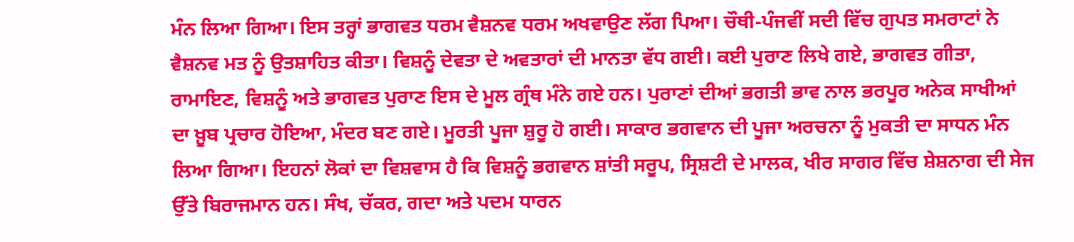ਮੰਨ ਲਿਆ ਗਿਆ। ਇਸ ਤਰ੍ਹਾਂ ਭਾਗਵਤ ਧਰਮ ਵੈਸ਼ਨਵ ਧਰਮ ਅਖਵਾਉਣ ਲੱਗ ਪਿਆ। ਚੌਥੀ-ਪੰਜਵੀਂ ਸਦੀ ਵਿੱਚ ਗੁਪਤ ਸਮਰਾਟਾਂ ਨੇ ਵੈਸ਼ਨਵ ਮਤ ਨੂੰ ਉਤਸ਼ਾਹਿਤ ਕੀਤਾ। ਵਿਸ਼ਨੂੰ ਦੇਵਤਾ ਦੇ ਅਵਤਾਰਾਂ ਦੀ ਮਾਨਤਾ ਵੱਧ ਗਈ। ਕਈ ਪੁਰਾਣ ਲਿਖੇ ਗਏ, ਭਾਗਵਤ ਗੀਤਾ, ਰਾਮਾਇਣ, ਵਿਸ਼ਨੂੰ ਅਤੇ ਭਾਗਵਤ ਪੁਰਾਣ ਇਸ ਦੇ ਮੂਲ ਗ੍ਰੰਥ ਮੰਨੇ ਗਏ ਹਨ। ਪੁਰਾਣਾਂ ਦੀਆਂ ਭਗਤੀ ਭਾਵ ਨਾਲ ਭਰਪੂਰ ਅਨੇਕ ਸਾਖੀਆਂ ਦਾ ਖ਼ੂਬ ਪ੍ਰਚਾਰ ਹੋਇਆ, ਮੰਦਰ ਬਣ ਗਏ। ਮੂਰਤੀ ਪੂਜਾ ਸ਼ੁਰੂ ਹੋ ਗਈ। ਸਾਕਾਰ ਭਗਵਾਨ ਦੀ ਪੂਜਾ ਅਰਚਨਾ ਨੂੰ ਮੁਕਤੀ ਦਾ ਸਾਧਨ ਮੰਨ ਲਿਆ ਗਿਆ। ਇਹਨਾਂ ਲੋਕਾਂ ਦਾ ਵਿਸ਼ਵਾਸ ਹੈ ਕਿ ਵਿਸ਼ਨੂੰ ਭਗਵਾਨ ਸ਼ਾਂਤੀ ਸਰੂਪ, ਸ੍ਰਿਸ਼ਟੀ ਦੇ ਮਾਲਕ, ਖੀਰ ਸਾਗਰ ਵਿੱਚ ਸ਼ੇਸ਼ਨਾਗ ਦੀ ਸੇਜ ਉੱਤੇ ਬਿਰਾਜਮਾਨ ਹਨ। ਸੰਖ, ਚੱਕਰ, ਗਦਾ ਅਤੇ ਪਦਮ ਧਾਰਨ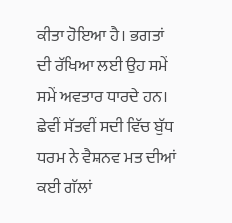ਕੀਤਾ ਹੋਇਆ ਹੈ। ਭਗਤਾਂ ਦੀ ਰੱਖਿਆ ਲਈ ਉਹ ਸਮੇਂ ਸਮੇਂ ਅਵਤਾਰ ਧਾਰਦੇ ਹਨ।
ਛੇਵੀਂ ਸੱਤਵੀਂ ਸਦੀ ਵਿੱਚ ਬੁੱਧ ਧਰਮ ਨੇ ਵੈਸ਼ਨਵ ਮਤ ਦੀਆਂ ਕਈ ਗੱਲਾਂ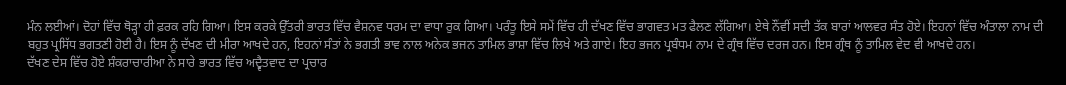ਮੰਨ ਲਈਆਂ। ਦੋਹਾਂ ਵਿੱਚ ਥੋੜ੍ਹਾ ਹੀ ਫ਼ਰਕ ਰਹਿ ਗਿਆ। ਇਸ ਕਰਕੇ ਉੱਤਰੀ ਭਾਰਤ ਵਿੱਚ ਵੈਸ਼ਨਵ ਧਰਮ ਦਾ ਵਾਧਾ ਰੁਕ ਗਿਆ। ਪਰੰਤੂ ਇਸੇ ਸਮੇਂ ਵਿੱਚ ਹੀ ਦੱਖਣ ਵਿੱਚ ਭਾਗਵਤ ਮਤ ਫੈਲਣ ਲੱਗਿਆ। ਏਥੇ ਨੌਂਵੀਂ ਸਦੀ ਤੱਕ ਬਾਰਾਂ ਆਲਵਰ ਸੰਤ ਹੋਏ। ਇਹਨਾਂ ਵਿੱਚ ਅੰਤਾਲਾ ਨਾਮ ਦੀ ਬਹੁਤ ਪ੍ਰਸਿੱਧ ਭਗਤਣੀ ਹੋਈ ਹੈ। ਇਸ ਨੂੰ ਦੱਖਣ ਦੀ ਮੀਰਾ ਆਖਦੇ ਹਨ, ਇਹਨਾਂ ਸੰਤਾਂ ਨੇ ਭਗਤੀ ਭਾਵ ਨਾਲ ਅਨੇਕ ਭਜਨ ਤਾਮਿਲ ਭਾਸ਼ਾ ਵਿੱਚ ਲਿਖੇ ਅਤੇ ਗਾਏ। ਇਹ ਭਜਨ ਪ੍ਰਬੰਧਮ ਨਾਮ ਦੇ ਗ੍ਰੰਥ ਵਿੱਚ ਦਰਜ ਹਨ। ਇਸ ਗ੍ਰੰਥ ਨੂੰ ਤਾਮਿਲ ਵੇਦ ਵੀ ਆਖਦੇ ਹਨ।
ਦੱਖਣ ਦੇਸ ਵਿੱਚ ਹੋਏ ਸ਼ੰਕਰਾਚਾਰੀਆ ਨੇ ਸਾਰੇ ਭਾਰਤ ਵਿੱਚ ਅਦ੍ਵੈਤਵਾਦ ਦਾ ਪ੍ਰਚਾਰ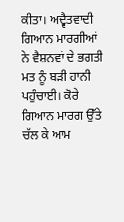ਕੀਤਾ। ਅਦ੍ਵੈਤਵਾਦੀ ਗਿਆਨ ਮਾਰਗੀਆਂ ਨੇ ਵੈਸ਼ਨਵਾਂ ਦੇ ਭਗਤੀ ਮਤ ਨੂੰ ਬੜੀ ਹਾਨੀ ਪਹੁੰਚਾਈ। ਕੋਰੇ ਗਿਆਨ ਮਾਰਗ ਉੱਤੇ ਚੱਲ ਕੇ ਆਮ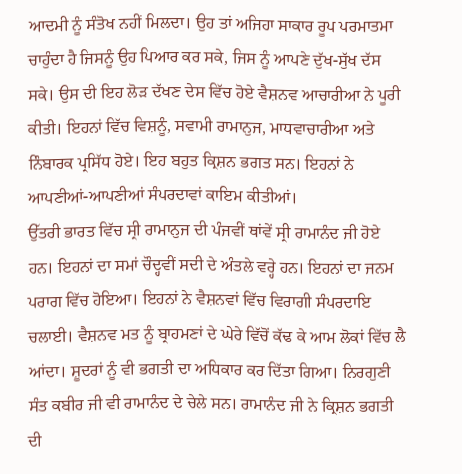ਆਦਮੀ ਨੂੰ ਸੰਤੋਖ ਨਹੀਂ ਮਿਲਦਾ। ਉਹ ਤਾਂ ਅਜਿਹਾ ਸਾਕਾਰ ਰੂਪ ਪਰਮਾਤਮਾ ਚਾਹੁੰਦਾ ਹੈ ਜਿਸਨੂੰ ਉਹ ਪਿਆਰ ਕਰ ਸਕੇ, ਜਿਸ ਨੂੰ ਆਪਣੇ ਦੁੱਖ-ਸੁੱਖ ਦੱਸ ਸਕੇ। ਉਸ ਦੀ ਇਹ ਲੋੜ ਦੱਖਣ ਦੇਸ ਵਿੱਚ ਹੋਏ ਵੈਸ਼ਨਵ ਆਚਾਰੀਆ ਨੇ ਪੂਰੀ ਕੀਤੀ। ਇਹਨਾਂ ਵਿੱਚ ਵਿਸ਼ਨੂੰ, ਸਵਾਮੀ ਰਾਮਾਨੁਜ, ਮਾਧਵਾਚਾਰੀਆ ਅਤੇ ਨਿੰਬਾਰਕ ਪ੍ਰਸਿੱਧ ਹੋਏ। ਇਹ ਬਹੁਤ ਕ੍ਰਿਸ਼ਨ ਭਗਤ ਸਨ। ਇਹਨਾਂ ਨੇ ਆਪਣੀਆਂ-ਆਪਣੀਆਂ ਸੰਪਰਦਾਵਾਂ ਕਾਇਮ ਕੀਤੀਆਂ।
ਉੱਤਰੀ ਭਾਰਤ ਵਿੱਚ ਸ੍ਰੀ ਰਾਮਾਨੁਜ ਦੀ ਪੰਜਵੀਂ ਥਾਂਵੇਂ ਸ੍ਰੀ ਰਾਮਾਨੰਦ ਜੀ ਹੋਏ ਹਨ। ਇਹਨਾਂ ਦਾ ਸਮਾਂ ਚੌਦ੍ਹਵੀਂ ਸਦੀ ਦੇ ਅੰਤਲੇ ਵਰ੍ਹੇ ਹਨ। ਇਹਨਾਂ ਦਾ ਜਨਮ ਪਰਾਗ ਵਿੱਚ ਹੋਇਆ। ਇਹਨਾਂ ਨੇ ਵੈਸ਼ਨਵਾਂ ਵਿੱਚ ਵਿਰਾਗੀ ਸੰਪਰਦਾਇ ਚਲਾਈ। ਵੈਸ਼ਨਵ ਮਤ ਨੂੰ ਬ੍ਰਾਹਮਣਾਂ ਦੇ ਘੇਰੇ ਵਿੱਚੋਂ ਕੱਢ ਕੇ ਆਮ ਲੋਕਾਂ ਵਿੱਚ ਲੈ ਆਂਦਾ। ਸ਼ੂਦਰਾਂ ਨੂੰ ਵੀ ਭਗਤੀ ਦਾ ਅਧਿਕਾਰ ਕਰ ਦਿੱਤਾ ਗਿਆ। ਨਿਰਗੁਣੀ ਸੰਤ ਕਬੀਰ ਜੀ ਵੀ ਰਾਮਾਨੰਦ ਦੇ ਚੇਲੇ ਸਨ। ਰਾਮਾਨੰਦ ਜੀ ਨੇ ਕ੍ਰਿਸ਼ਨ ਭਗਤੀ ਦੀ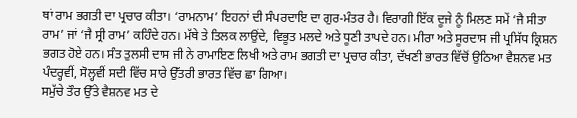ਥਾਂ ਰਾਮ ਭਗਤੀ ਦਾ ਪ੍ਰਚਾਰ ਕੀਤਾ। ‘ਰਾਮਨਾਮ’ ਇਹਨਾਂ ਦੀ ਸੰਪਰਦਾਇ ਦਾ ਗੁਰ-ਮੰਤਰ ਹੈ। ਵਿਰਾਗੀ ਇੱਕ ਦੂਜੇ ਨੂੰ ਮਿਲਣ ਸਮੇਂ ‘ਜੈ ਸੀਤਾ ਰਾਮ’ ਜਾਂ ‘ਜੈ ਸ੍ਰੀ ਰਾਮ’ ਕਹਿੰਦੇ ਹਨ। ਮੱਥੇ ਤੇ ਤਿਲਕ ਲਾਉਂਦੇ, ਵਿਭੂਤ ਮਲਦੇ ਅਤੇ ਧੂਣੀ ਤਾਪਦੇ ਹਨ। ਮੀਰਾ ਅਤੇ ਸੂਰਦਾਸ ਜੀ ਪ੍ਰਸਿੱਧ ਕ੍ਰਿਸ਼ਨ ਭਗਤ ਹੋਏ ਹਨ। ਸੰਤ ਤੁਲਸੀ ਦਾਸ ਜੀ ਨੇ ਰਾਮਾਇਣ ਲਿਖੀ ਅਤੇ ਰਾਮ ਭਗਤੀ ਦਾ ਪ੍ਰਚਾਰ ਕੀਤਾ, ਦੱਖਣੀ ਭਾਰਤ ਵਿੱਚੋਂ ਉਠਿਆ ਵੈਸ਼ਨਵ ਮਤ ਪੰਦਰ੍ਹਵੀਂ, ਸੋਲ੍ਹਵੀਂ ਸਦੀ ਵਿੱਚ ਸਾਰੇ ਉੱਤਰੀ ਭਾਰਤ ਵਿੱਚ ਛਾ ਗਿਆ।
ਸਮੁੱਚੇ ਤੌਰ ਉੱਤੇ ਵੈਸ਼ਨਵ ਮਤ ਦੇ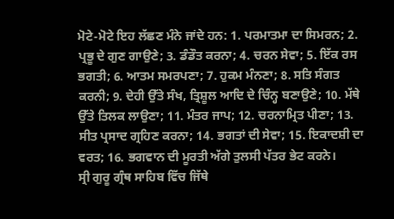ਮੋਟੇ-ਮੋਟੇ ਇਹ ਲੱਛਣ ਮੰਨੇ ਜਾਂਦੇ ਹਨ: 1. ਪਰਮਾਤਮਾ ਦਾ ਸਿਮਰਨ; 2. ਪ੍ਰਭੂ ਦੇ ਗੁਣ ਗਾਉਣੇ; 3. ਡੰਡੌਤ ਕਰਨਾ; 4. ਚਰਨ ਸੇਵਾ; 5. ਇੱਕ ਰਸ ਭਗਤੀ; 6. ਆਤਮ ਸਮਰਪਣਾ; 7. ਹੁਕਮ ਮੰਨਣਾ; 8. ਸਤਿ ਸੰਗਤ ਕਰਨੀ; 9. ਦੇਹੀ ਉੱਤੇ ਸੰਖ, ਤ੍ਰਿਸ਼ੂਲ ਆਦਿ ਦੇ ਚਿੰਨ੍ਹ ਬਣਾਉਣੇ; 10. ਮੱਥੇ ਉੱਤੇ ਤਿਲਕ ਲਾਉਣਾ; 11. ਮੰਤਰ ਜਾਪ; 12. ਚਰਨਾਮ੍ਰਿਤ ਪੀਣਾ; 13. ਸੀਤ ਪ੍ਰਸਾਦ ਗ੍ਰਹਿਣ ਕਰਨਾ; 14. ਭਗਤਾਂ ਦੀ ਸੇਵਾ; 15. ਇਕਾਦਸ਼ੀ ਦਾ ਵਰਤ; 16. ਭਗਵਾਨ ਦੀ ਮੂਰਤੀ ਅੱਗੇ ਤੁਲਸੀ ਪੱਤਰ ਭੇਟ ਕਰਨੇ।
ਸ੍ਰੀ ਗੁਰੂ ਗ੍ਰੰਥ ਸਾਹਿਬ ਵਿੱਚ ਜਿੱਥੇ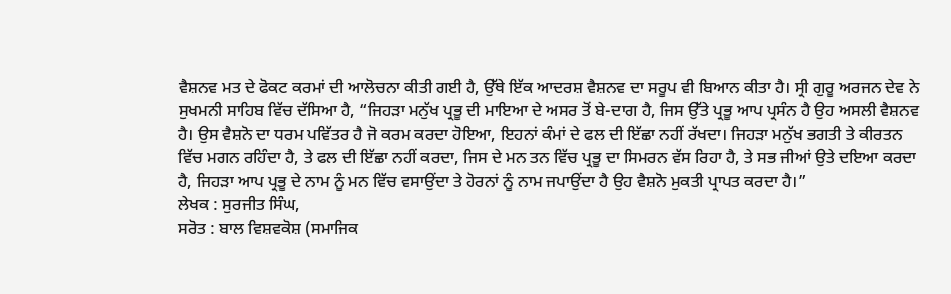ਵੈਸ਼ਨਵ ਮਤ ਦੇ ਫੋਕਟ ਕਰਮਾਂ ਦੀ ਆਲੋਚਨਾ ਕੀਤੀ ਗਈ ਹੈ, ਉੱਥੇ ਇੱਕ ਆਦਰਸ਼ ਵੈਸ਼ਨਵ ਦਾ ਸਰੂਪ ਵੀ ਬਿਆਨ ਕੀਤਾ ਹੈ। ਸ੍ਰੀ ਗੁਰੂ ਅਰਜਨ ਦੇਵ ਨੇ ਸੁਖਮਨੀ ਸਾਹਿਬ ਵਿੱਚ ਦੱਸਿਆ ਹੈ, “ਜਿਹੜਾ ਮਨੁੱਖ ਪ੍ਰਭੂ ਦੀ ਮਾਇਆ ਦੇ ਅਸਰ ਤੋਂ ਬੇ-ਦਾਗ ਹੈ, ਜਿਸ ਉੱਤੇ ਪ੍ਰਭੂ ਆਪ ਪ੍ਰਸੰਨ ਹੈ ਉਹ ਅਸਲੀ ਵੈਸ਼ਨਵ ਹੈ। ਉਸ ਵੈਸ਼ਨੋ ਦਾ ਧਰਮ ਪਵਿੱਤਰ ਹੈ ਜੋ ਕਰਮ ਕਰਦਾ ਹੋਇਆ, ਇਹਨਾਂ ਕੰਮਾਂ ਦੇ ਫਲ ਦੀ ਇੱਛਾ ਨਹੀਂ ਰੱਖਦਾ। ਜਿਹੜਾ ਮਨੁੱਖ ਭਗਤੀ ਤੇ ਕੀਰਤਨ ਵਿੱਚ ਮਗਨ ਰਹਿੰਦਾ ਹੈ, ਤੇ ਫਲ ਦੀ ਇੱਛਾ ਨਹੀਂ ਕਰਦਾ, ਜਿਸ ਦੇ ਮਨ ਤਨ ਵਿੱਚ ਪ੍ਰਭੂ ਦਾ ਸਿਮਰਨ ਵੱਸ ਰਿਹਾ ਹੈ, ਤੇ ਸਭ ਜੀਆਂ ਉਤੇ ਦਇਆ ਕਰਦਾ ਹੈ, ਜਿਹੜਾ ਆਪ ਪ੍ਰਭੂ ਦੇ ਨਾਮ ਨੂੰ ਮਨ ਵਿੱਚ ਵਸਾਉਂਦਾ ਤੇ ਹੋਰਨਾਂ ਨੂੰ ਨਾਮ ਜਪਾਉਂਦਾ ਹੈ ਉਹ ਵੈਸ਼ਨੋ ਮੁਕਤੀ ਪ੍ਰਾਪਤ ਕਰਦਾ ਹੈ।”
ਲੇਖਕ : ਸੁਰਜੀਤ ਸਿੰਘ,
ਸਰੋਤ : ਬਾਲ ਵਿਸ਼ਵਕੋਸ਼ (ਸਮਾਜਿਕ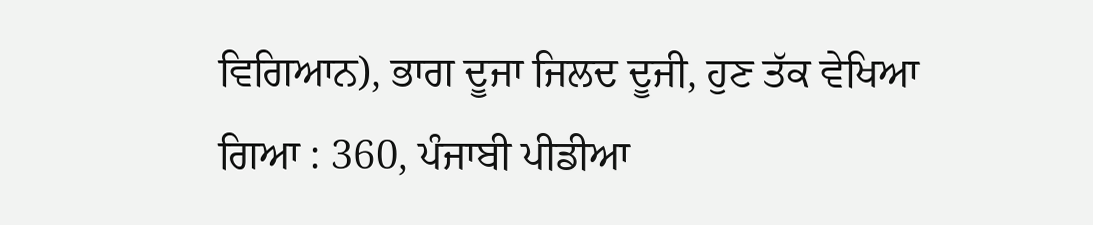ਵਿਗਿਆਨ), ਭਾਗ ਦੂਜਾ ਜਿਲਦ ਦੂਜੀ, ਹੁਣ ਤੱਕ ਵੇਖਿਆ ਗਿਆ : 360, ਪੰਜਾਬੀ ਪੀਡੀਆ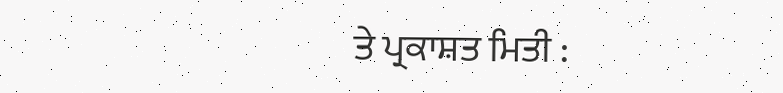ਤੇ ਪ੍ਰਕਾਸ਼ਤ ਮਿਤੀ :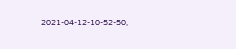2021-04-12-10-52-50,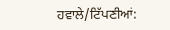ਹਵਾਲੇ/ਟਿੱਪਣੀਆਂ: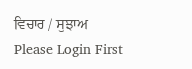ਵਿਚਾਰ / ਸੁਝਾਅ
Please Login First